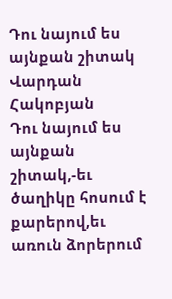Դու նայում ես այնքան շիտակ
Վարդան Հակոբյան
Դու նայում ես այնքան շիտակ,-եւ ծաղիկը հոսում է քարերով,եւ առուն ձորերում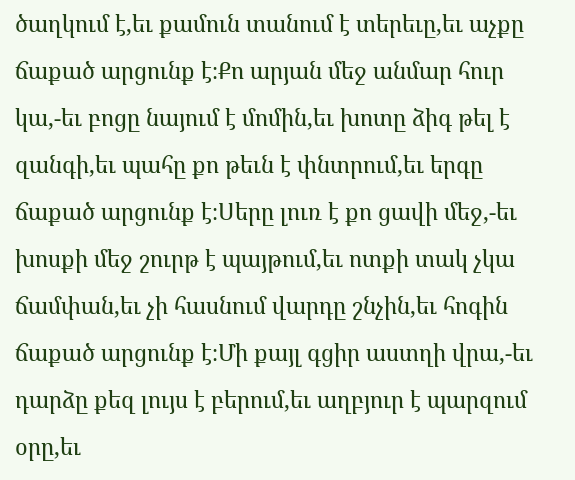ծաղկում է,եւ քամուն տանում է տերեւը,եւ աչքը ճաքած արցունք է։Քո արյան մեջ անմար հուր կա,-եւ բոցը նայում է մոմին,եւ խոտը ձիգ թել է զանգի,եւ պահը քո թեւն է փնտրում,եւ երգը ճաքած արցունք է։Սերը լուռ է քո ցավի մեջ,-եւ խոսքի մեջ շուրթ է պայթում,եւ ոտքի տակ չկա ճամփան,եւ չի հասնում վարդը շնչին,եւ հոգին ճաքած արցունք է։Մի քայլ գցիր աստղի վրա,-եւ դարձը քեզ լույս է բերում,եւ աղբյուր է պարզում օրը,եւ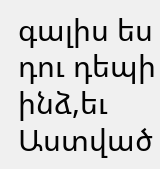գալիս ես դու դեպի ինձ,եւ Աստված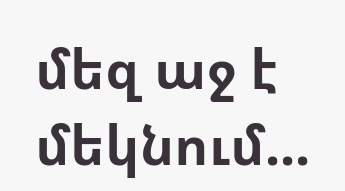մեզ աջ է մեկնում...